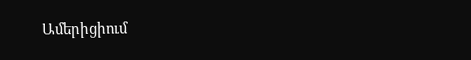Ամերիցիում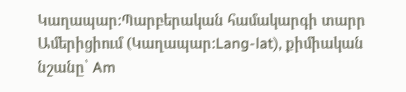Կաղապար:Պարբերական համակարգի տարր
Ամերիցիում (Կաղապար:Lang-lat), քիմիական նշանը՝ Am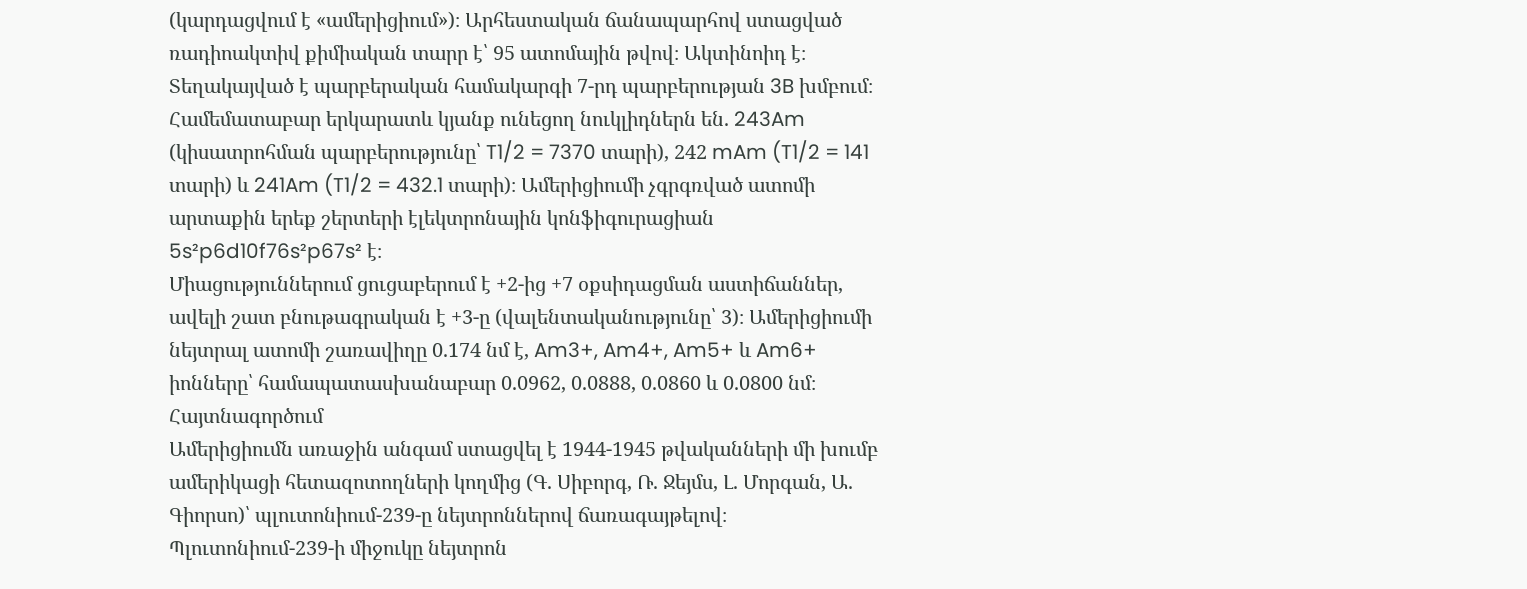(կարդացվում է «ամերիցիում»)։ Արհեստական ճանապարհով ստացված ռադիոակտիվ քիմիական տարր է՝ 95 ատոմային թվով։ Ակտինոիդ է։ Տեղակայված է պարբերական համակարգի 7-րդ պարբերության 3B խմբում։
Համեմատաբար երկարատև կյանք ունեցող նուկլիդներն են. 243Am (կիսատրոհման պարբերությունը՝ T1/2 = 7370 տարի), 242 mAm (T1/2 = 141 տարի) և 241Am (T1/2 = 432.1 տարի)։ Ամերիցիումի չգրգռված ատոմի արտաքին երեք շերտերի էլեկտրոնային կոնֆիգուրացիան 5s²p6d10f76s²p67s² է։
Միացություններում ցուցաբերում է +2-ից +7 օքսիդացման աստիճաններ, ավելի շատ բնութագրական է +3-ը (վալենտականությունը՝ 3)։ Ամերիցիումի նեյտրալ ատոմի շառավիղը 0.174 նմ է, Am3+, Am4+, Am5+ և Am6+ իոնները՝ համապատասխանաբար 0.0962, 0.0888, 0.0860 և 0.0800 նմ։
Հայտնագործում
Ամերիցիումն առաջին անգամ ստացվել է 1944-1945 թվականների մի խումբ ամերիկացի հետազոտողների կողմից (Գ. Սիբորգ, Ռ. Ջեյմս, Լ. Մորգան, Ա. Գիորսո)՝ պլուտոնիում-239-ը նեյտրոններով ճառագայթելով։ Պլուտոնիում-239-ի միջուկը նեյտրոն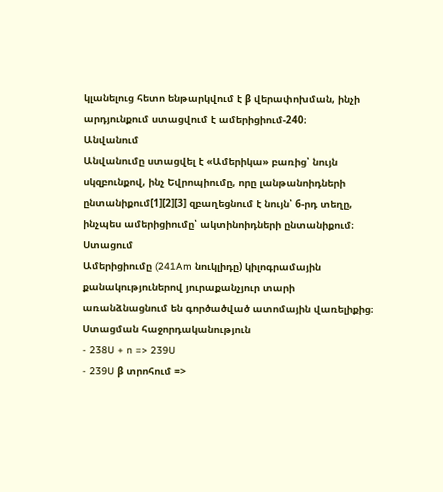կլանելուց հետո ենթարկվում է β վերափոխման, ինչի արդյունքում ստացվում է ամերիցիում-240։
Անվանում
Անվանումը ստացվել է «Ամերիկա» բառից՝ նույն սկզբունքով, ինչ Եվրոպիումը, որը լանթանոիդների ընտանիքում[1][2][3] զբաղեցնում է նույն՝ 6-րդ տեղը, ինչպես ամերիցիումը՝ ակտինոիդների ընտանիքում։
Ստացում
Ամերիցիումը (241Am նուկլիդը) կիլոգրամային քանակություներով յուրաքանչյուր տարի առանձնացնում են գործածված ատոմային վառելիքից։
Ստացման հաջորդականություն
- 238U + n => 239U
- 239U β տրոհում =>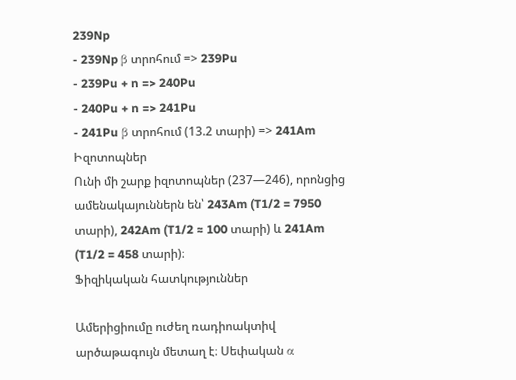239Np
- 239Np β տրոհում => 239Pu
- 239Pu + n => 240Pu
- 240Pu + n => 241Pu
- 241Pu β տրոհում (13.2 տարի) => 241Am
Իզոտոպներ
Ունի մի շարք իզոտոպներ (237—246), որոնցից ամենակայուններն են՝ 243Am (T1/2 = 7950 տարի), 242Am (T1/2 ≈ 100 տարի) և 241Am (T1/2 = 458 տարի)։
Ֆիզիկական հատկություններ

Ամերիցիումը ուժեղ ռադիոակտիվ արծաթագույն մետաղ է։ Սեփական α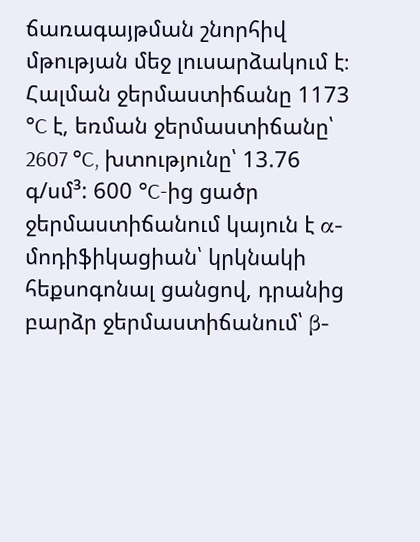ճառագայթման շնորհիվ մթության մեջ լուսարձակում է։ Հալման ջերմաստիճանը 1173 °C է, եռման ջերմաստիճանը՝ 2607 °C, խտությունը՝ 13.76 գ/սմ³: 600 °C-ից ցածր ջերմաստիճանում կայուն է α-մոդիֆիկացիան՝ կրկնակի հեքսոգոնալ ցանցով, դրանից բարձր ջերմաստիճանում՝ β-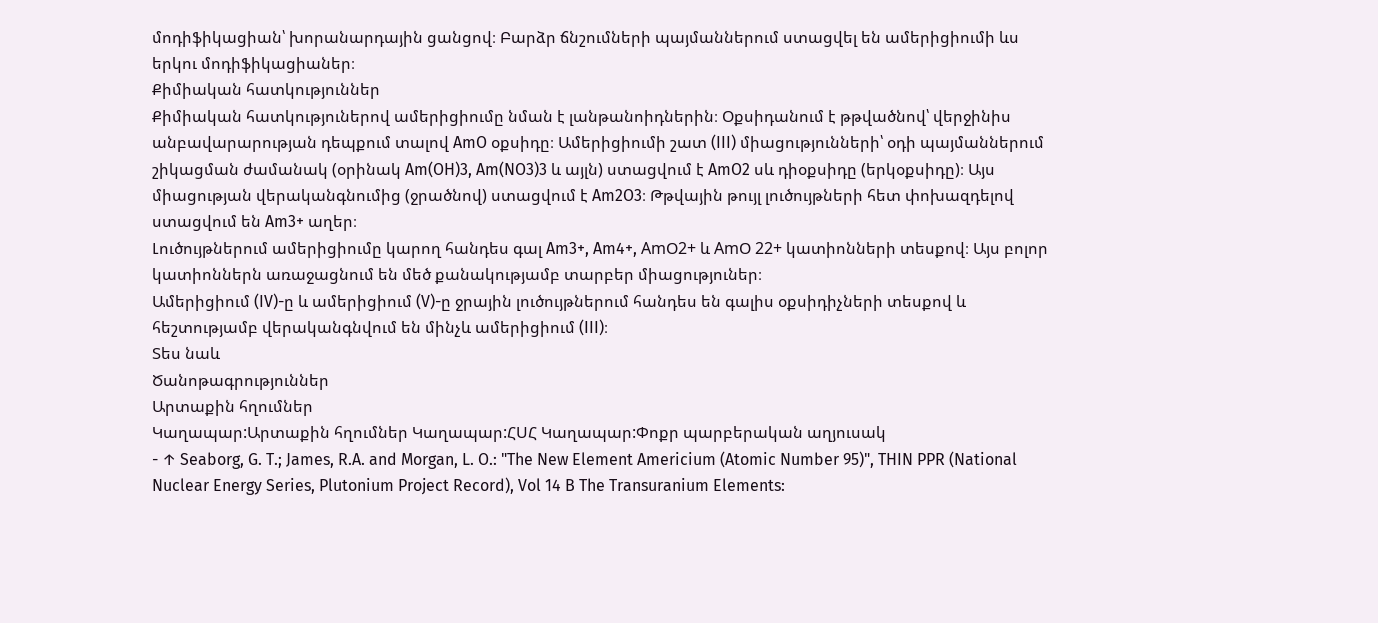մոդիֆիկացիան՝ խորանարդային ցանցով։ Բարձր ճնշումների պայմաններում ստացվել են ամերիցիումի ևս երկու մոդիֆիկացիաներ։
Քիմիական հատկություններ
Քիմիական հատկություներով ամերիցիումը նման է լանթանոիդներին։ Օքսիդանում է թթվածնով՝ վերջինիս անբավարարության դեպքում տալով AmO օքսիդը։ Ամերիցիումի շատ (III) միացությունների՝ օդի պայմաններում շիկացման ժամանակ (օրինակ Am(OH)3, Am(NO3)3 և այլն) ստացվում է AmO2 սև դիօքսիդը (երկօքսիդը)։ Այս միացության վերականգնումից (ջրածնով) ստացվում է Am2O3։ Թթվային թույլ լուծույթների հետ փոխազդելով ստացվում են Am3+ աղեր։
Լուծույթներում ամերիցիումը կարող հանդես գալ Am3+, Am4+, AmՕ2+ և AmՕ 22+ կատիոնների տեսքով։ Այս բոլոր կատիոններն առաջացնում են մեծ քանակությամբ տարբեր միացություներ։
Ամերիցիում (IV)-ը և ամերիցիում (V)-ը ջրային լուծույթներում հանդես են գալիս օքսիդիչների տեսքով և հեշտությամբ վերականգնվում են մինչև ամերիցիում (III)։
Տես նաև
Ծանոթագրություններ
Արտաքին հղումներ
Կաղապար:Արտաքին հղումներ Կաղապար:ՀՍՀ Կաղապար:Փոքր պարբերական աղյուսակ
- ↑ Seaborg, G. T.; James, R.A. and Morgan, L. O.: "The New Element Americium (Atomic Number 95)", THIN PPR (National Nuclear Energy Series, Plutonium Project Record), Vol 14 B The Transuranium Elements: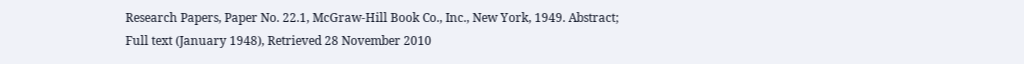Research Papers, Paper No. 22.1, McGraw-Hill Book Co., Inc., New York, 1949. Abstract; Full text (January 1948), Retrieved 28 November 2010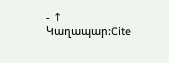- ↑ Կաղապար:Cite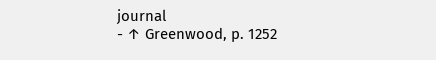journal
- ↑ Greenwood, p. 1252